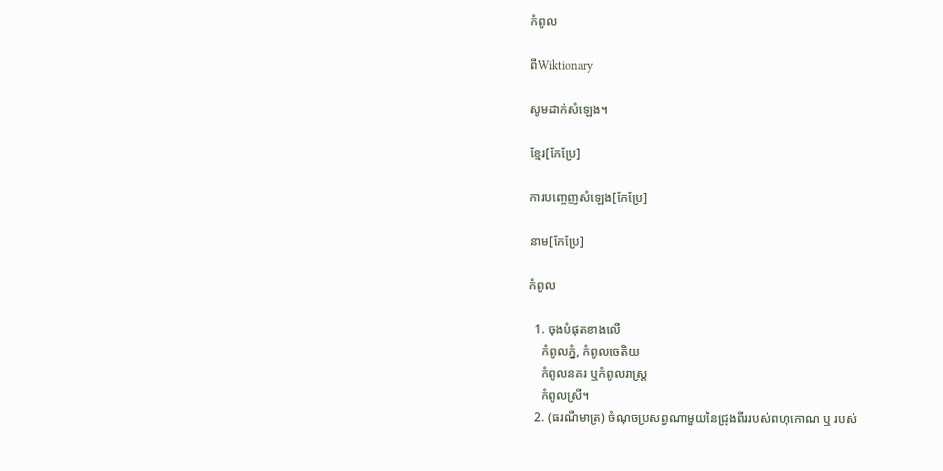កំពូល

ពីWiktionary

សូមដាក់សំឡេង។

ខ្មែរ[កែប្រែ]

ការបញ្ចេញសំឡេង[កែប្រែ]

នាម[កែប្រែ]

កំពូល

  1. ចុងបំផុតខាងលើ
    កំពូលភ្នំ, កំពូលចេតិយ
    កំពូលនគរ ឬកំពូលរាស្រ្ត
    កំពូលស្រី។
  2. (ធរណីមាត្រ) ចំណុចប្រសព្វណាមួយនៃជ្រុងពីររបស់ពហុកោណ ឬ របស់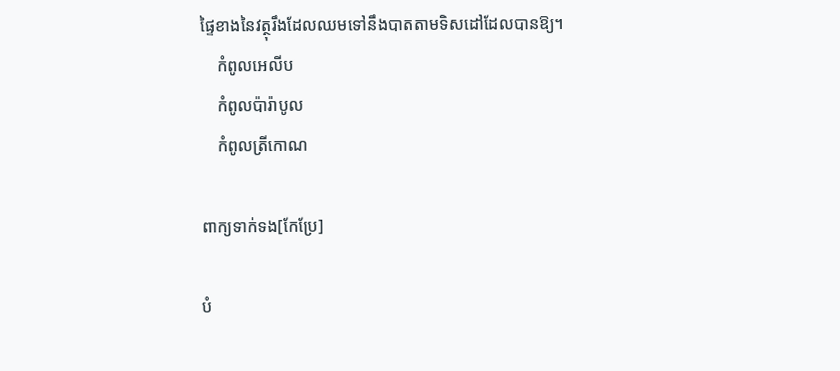ផ្ទៃខាងនៃវត្ថុរឹងដែលឈមទៅនឹងបាតតាមទិសដៅដែលបានឱ្យ។
    កំពូលអេលីប
    កំពូលប៉ារ៉ាបូល
    កំពូលត្រីកោណ

ពាក្យទាក់ទង[កែប្រែ]

បំ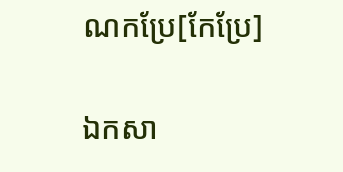ណកប្រែ[កែប្រែ]

ឯកសា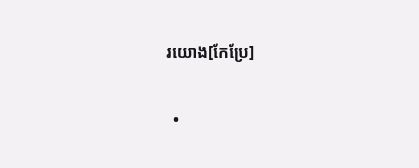រយោង[កែប្រែ]

  •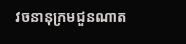វចនានុក្រមជួនណាត